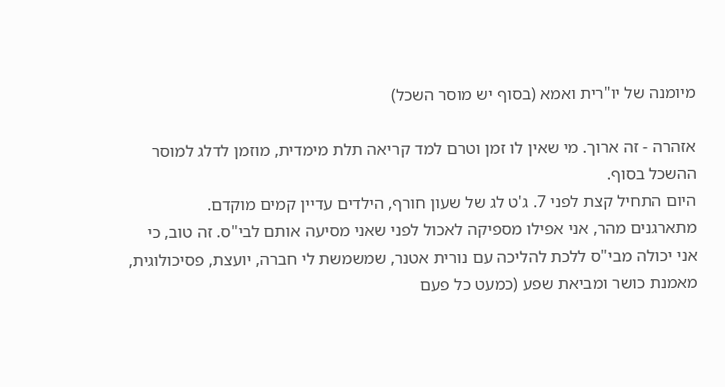מיומנה של יו"רית ואמא (בסוף יש מוסר השכל)

אזהרה - זה ארוך. מי שאין לו זמן וטרם למד קריאה תלת מימדית, מוזמן לדלג למוסר ההשכל בסוף.
היום התחיל קצת לפני 7. ג'ט לג של שעון חורף, הילדים עדיין קמים מוקדם.
מתארגנים מהר, אני אפילו מספיקה לאכול לפני שאני מסיעה אותם לבי"ס. זה טוב, כי אני יכולה מבי"ס ללכת להליכה עם נורית אטנר, שמשמשת לי חברה, יועצת, פסיכולוגית, מאמנת כושר ומביאת שפע (כמעט כל פעם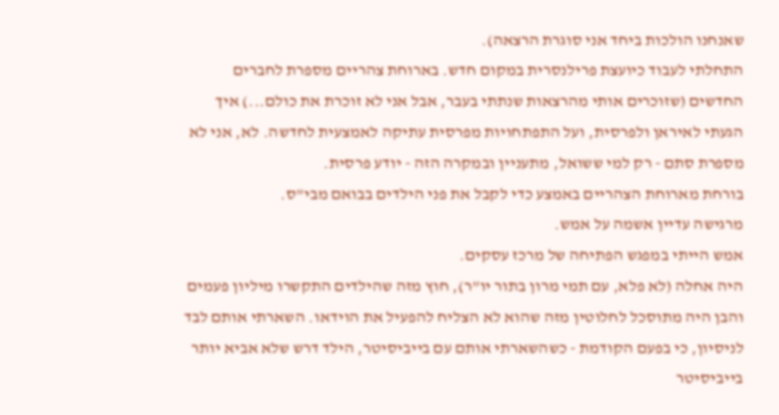שאנחנו הולכות ביחד אני סוגרת הרצאה).
התחלתי לעבוד כיועצת פרילנסרית במקום חדש. בארוחת צהריים מספרת לחברים החדשים (שזוכרים אותי מהרצאות שנתתי בעבר, אבל אני לא זוכרת את כולם...) איך הגעתי לאיראן ולפרסית, ועל התפתחויות מפרסית עתיקה לאמצעית לחדשה. לא, אני לא מספרת סתם - רק למי ששואל, מתעניין ובמקרה הזה - יודע פרסית.
בורחת מארוחת הצהריים באמצע כדי לקבל את פני הילדים בבואם מבי"ס.
מרגישה עדיין אשמה על אמש.
אמש הייתי במפגש הפתיחה של מרכז עסקים.
היה אחלה (לא פלא, עם תמי מרון בתור יו"ר), חוץ מזה שהילדים התקשרו מיליון פעמים והבן היה מתוסכל לחלוטין מזה שהוא לא הצליח להפעיל את הוידאו. השארתי אותם לבד לניסיון, כי בפעם הקודמת - כשהשארתי אותם עם בייביסיטר, הילד דרש שלא אביא יותר בייביסיטר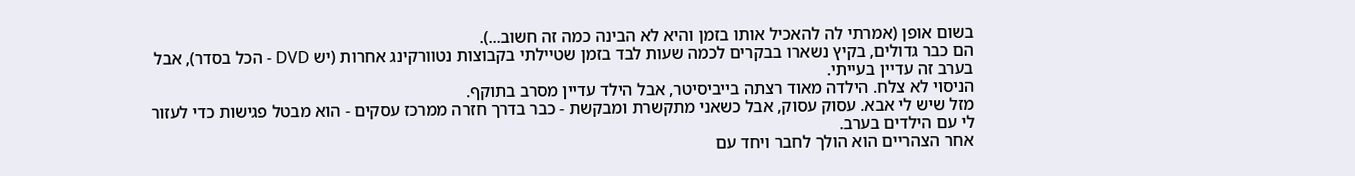בשום אופן (אמרתי לה להאכיל אותו בזמן והיא לא הבינה כמה זה חשוב...).
הם כבר גדולים, בקיץ נשארו בבקרים לכמה שעות לבד בזמן שטיילתי בקבוצות נטוורקינג אחרות (יש DVD - הכל בסדר), אבל בערב זה עדיין בעייתי.
הניסוי לא צלח. הילדה מאוד רצתה בייביסיטר, אבל הילד עדיין מסרב בתוקף.
מזל שיש לי אבא. עסוק עסוק, אבל כשאני מתקשרת ומבקשת - כבר בדרך חזרה ממרכז עסקים - הוא מבטל פגישות כדי לעזור לי עם הילדים בערב.
אחר הצהריים הוא הולך לחבר ויחד עם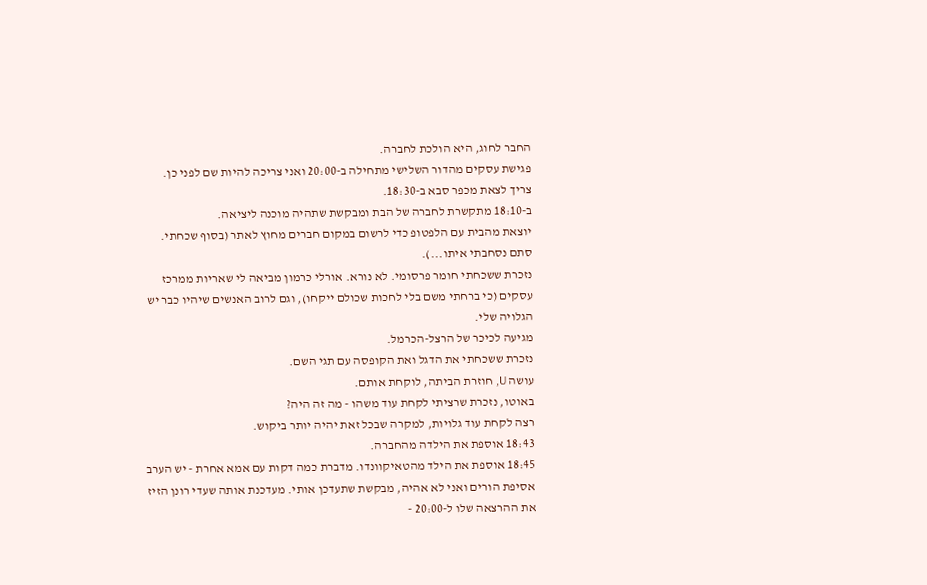החבר לחוג, היא הולכת לחברה.
פגישת עסקים מהדור השלישי מתחילה ב-20:00 ואני צריכה להיות שם לפני כן. צריך לצאת מכפר סבא ב-18:30.
ב-18:10 מתקשרת לחברה של הבת ומבקשת שתהיה מוכנה ליציאה.
יוצאת מהבית עם הלפטופ כדי לרשום במקום חברים מחוץ לאתר (בסוף שכחתי. סתם נסחבתי איתו...).
נזכרת ששכחתי חומר פרסומי. לא נורא. אורלי כרמון מביאה לי שאריות ממרכז עסקים (כי ברחתי משם בלי לחכות שכולם ייקחו), וגם לרוב האנשים שיהיו כבר יש הגלויה שלי.
מגיעה לכיכר של הרצל-הכרמל.
נזכרת ששכחתי את הדגל ואת הקופסה עם תגי השם.
עושה U, חוזרת הביתה, לוקחת אותם.
באוטו, נזכרת שרציתי לקחת עוד משהו - מה זה היה?
רצה לקחת עוד גלויות, למקרה שבכל זאת יהיה יותר ביקוש.
18:43 אוספת את הילדה מהחברה.
18:45 אוספת את הילד מהטאיקוונדו. מדברת כמה דקות עם אמא אחרת - יש הערב אסיפת הורים ואני לא אהיה, מבקשת שתעדכן אותי. מעדכנת אותה שעדי רונן הזיז את ההרצאה שלו ל-20:00 -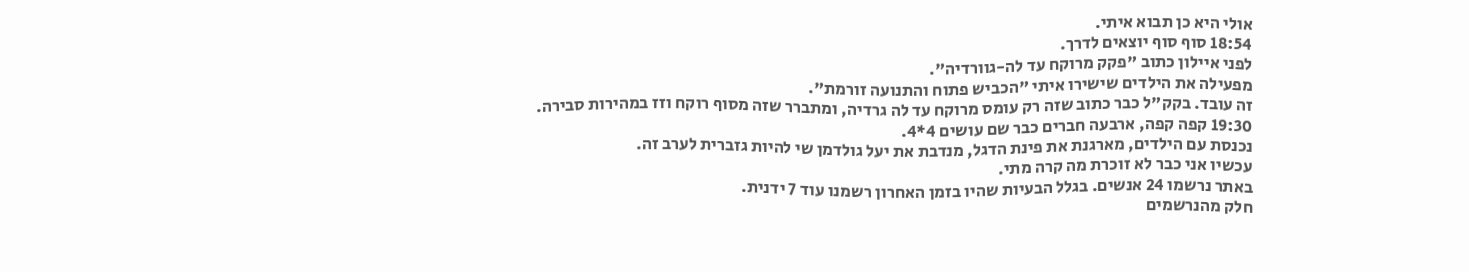אולי היא כן תבוא איתי.
18:54 סוף סוף יוצאים לדרך.
לפני איילון כתוב "פקק מרוקח עד לה-גוורדיה".
מפעילה את הילדים שישירו איתי "הכביש פתוח והתנועה זורמת".
זה עובד. בקק"ל כבר כתוב שזה רק עומס מרוקח עד לה גרדיה, ומתברר שזה מסוף רוקח וזז במהירות סבירה.
19:30 קפה קפה, ארבעה חברים כבר שם עושים 4*4.
נכנסת עם הילדים, מארגנת את פינת הדגל, מנדבת את יעל גולדמן שי להיות גזברית לערב זה.
עכשיו אני כבר לא זוכרת מה קרה מתי.
באתר נרשמו 24 אנשים. בגלל הבעיות שהיו בזמן האחרון רשמנו עוד 7 ידנית.
חלק מהנרשמים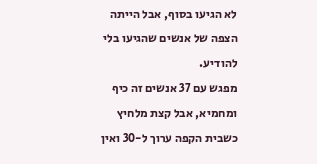לא הגיעו בסוף, אבל הייתה הצפה של אנשים שהגיעו בלי להודיע.
מפגש עם 37 אנשים זה כיף ומחמיא, אבל קצת מלחיץ כשבית הקפה ערוך ל-30 ואין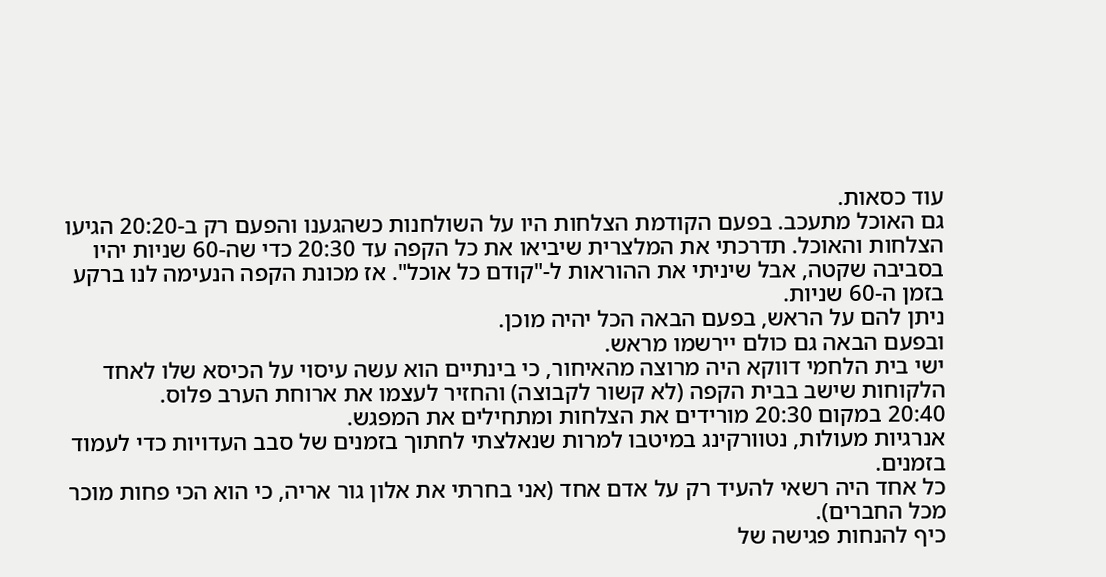עוד כסאות.
גם האוכל מתעכב. בפעם הקודמת הצלחות היו על השולחנות כשהגענו והפעם רק ב-20:20 הגיעו הצלחות והאוכל. תדרכתי את המלצרית שיביאו את כל הקפה עד 20:30 כדי שה-60 שניות יהיו בסביבה שקטה, אבל שיניתי את ההוראות ל-"קודם כל אוכל". אז מכונת הקפה הנעימה לנו ברקע בזמן ה-60 שניות.
ניתן להם על הראש, בפעם הבאה הכל יהיה מוכן.
ובפעם הבאה גם כולם יירשמו מראש.
ישי בית הלחמי דווקא היה מרוצה מהאיחור, כי בינתיים הוא עשה עיסוי על הכיסא שלו לאחד הלקוחות שישב בבית הקפה (לא קשור לקבוצה) והחזיר לעצמו את ארוחת הערב פלוס.
20:40 במקום 20:30 מורידים את הצלחות ומתחילים את המפגש.
אנרגיות מעולות, נטוורקינג במיטבו למרות שנאלצתי לחתוך בזמנים של סבב העדויות כדי לעמוד בזמנים.
כל אחד היה רשאי להעיד רק על אדם אחד (אני בחרתי את אלון גור אריה, כי הוא הכי פחות מוכר מכל החברים).
כיף להנחות פגישה של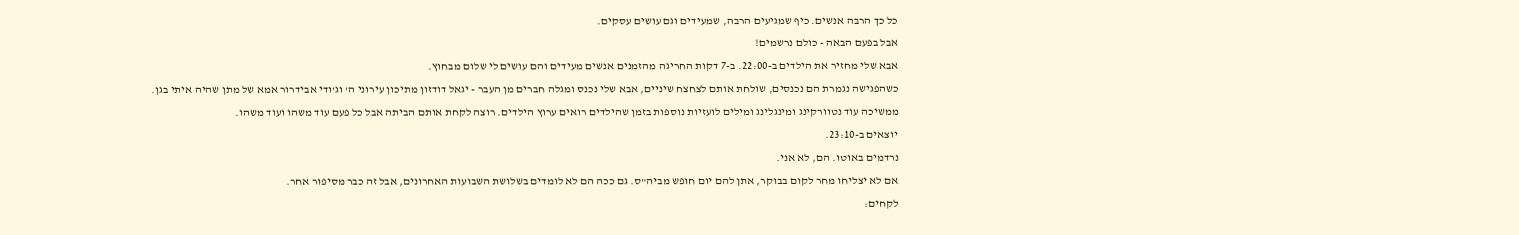כל כך הרבה אנשים. כיף שמגיעים הרבה, שמעידים וגם עושים עסקים.
אבל בפעם הבאה - כולם נרשמים!
אבא שלי מחזיר את הילדים ב-22:00. ב-7 דקות החריגה מהזמנים אנשים מעידים והם עושים לי שלום מבחוץ.
כשהפגישה נגמרת הם נכנסים, שולחת אותם לצחצח שיניים, אבא שלי נכנס ומגלה חברים מן העבר - יגאל דודזון מתיכון עירוני ה' וג'ודי אבידרור אמא של מתן שהיה איתי בגן.
ממשיכה עוד נטוורקינג ומינגלינג ומילים לועזיות נוספות בזמן שהילדים רואים ערוץ הילדים. רוצה לקחת אותם הביתה אבל כל פעם עוד משהו ועוד משהו.
יוצאים ב-23:10.
נרדמים באוטו. הם, לא אני.
אם לא יצליחו מחר לקום בבוקר, אתן להם יום חופש מביה"ס. גם ככה הם לא לומדים בשלושת השבועות האחרונים, אבל זה כבר מסיפור אחר.
לקחים: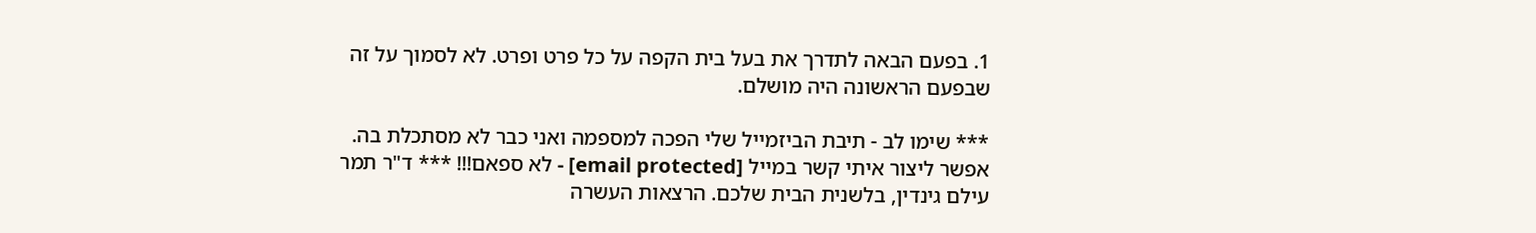1. בפעם הבאה לתדרך את בעל בית הקפה על כל פרט ופרט. לא לסמוך על זה שבפעם הראשונה היה מושלם.

*** שימו לב - תיבת הביזמייל שלי הפכה למספמה ואני כבר לא מסתכלת בה. אפשר ליצור איתי קשר במייל [email protected] - לא ספאם!!! *** ד"ר תמר עילם גינדין, בלשנית הבית שלכם. הרצאות העשרה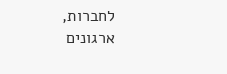לחברות, ארגונים